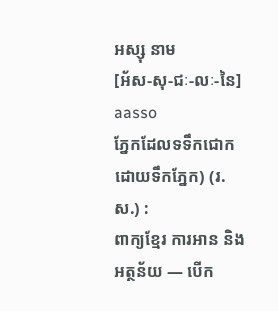អស្សុ នាម
[អ័ស-សុ-ជៈ-លៈ-នៃ] aasso
ភ្នែកដែលទទឹកជោកដោយទឹកភ្នែក) (រ.ស.) :
ពាក្យខ្មែរ ការអាន និងអត្ថន័យ — បើក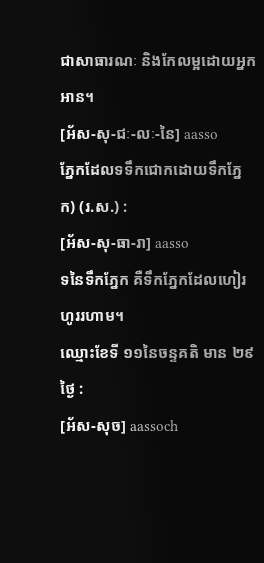ជាសាធារណៈ និងកែលម្អដោយអ្នកអាន។
[អ័ស-សុ-ជៈ-លៈ-នៃ] aasso
ភ្នែកដែលទទឹកជោកដោយទឹកភ្នែក) (រ.ស.) :
[អ័ស-សុ-ធា-រា] aasso
ទនៃទឹកភ្នែក គឺទឹកភ្នែកដែលហៀរហូររហាម។
ឈ្មោះខែទី ១១នៃចន្ទគតិ មាន ២៩ថ្ងៃ :
[អ័ស-សុច] aassoch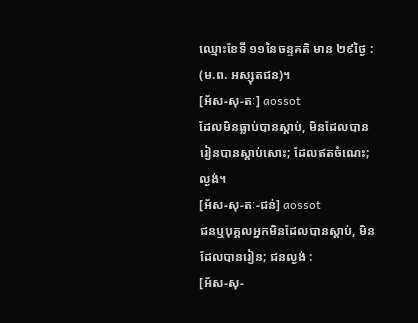ឈ្មោះខែទី ១១នៃចន្ទគតិ មាន ២៩ថ្ងៃ :
(ម.ព. អស្សុតជន)។
[អ័ស-សុ-តៈ] aossot
ដែលមិនធ្លាប់បានស្ដាប់, មិនដែលបានរៀនបានស្ដាប់សោះ; ដែលឥតចំណេះ; ល្ងង់។
[អ័ស-សុ-តៈ-ជន់] aossot
ជនឬបុគ្គលអ្នកមិនដែលបានស្ដាប់, មិនដែលបានរៀន; ជនល្ងង់ :
[អ័ស-សុ-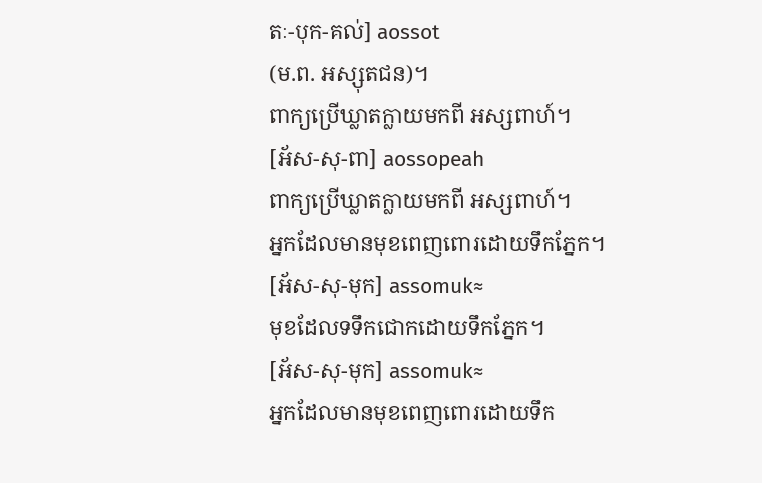តៈ-បុក-គល់] aossot
(ម.ព. អស្សុតជន)។
ពាក្យប្រើឃ្លាតក្លាយមកពី អស្សពាហ៍។
[អ័ស-សុ-ពា] aossopeah
ពាក្យប្រើឃ្លាតក្លាយមកពី អស្សពាហ៍។
អ្នកដែលមានមុខពេញពោរដោយទឹកភ្នែក។
[អ័ស-សុ-មុក] assomuk≈
មុខដែលទទឹកជោកដោយទឹកភ្នែក។
[អ័ស-សុ-មុក] assomuk≈
អ្នកដែលមានមុខពេញពោរដោយទឹក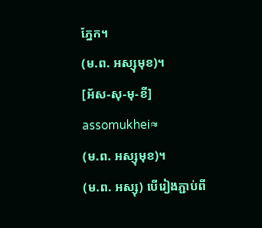ភ្នែក។
(ម.ព. អស្សុមុខ)។
[អ័ស-សុ-មុ-ខី] assomukhei≈
(ម.ព. អស្សុមុខ)។
(ម.ព. អស្សុ) បើរៀងភ្ជាប់ពី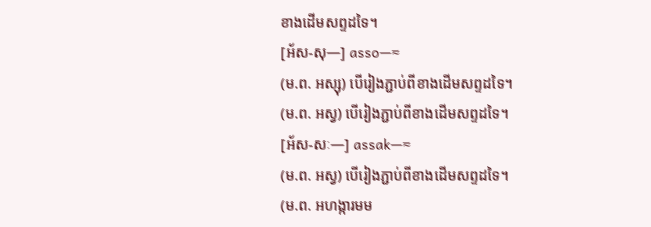ខាងដើមសព្ទដទៃ។
[អ័ស-សុ—] asso—≈
(ម.ព. អស្សុ) បើរៀងភ្ជាប់ពីខាងដើមសព្ទដទៃ។
(ម.ព. អស្វ) បើរៀងភ្ជាប់ពីខាងដើមសព្ទដទៃ។
[អ័ស-សៈ—] assak—≈
(ម.ព. អស្វ) បើរៀងភ្ជាប់ពីខាងដើមសព្ទដទៃ។
(ម.ព. អហង្ការមម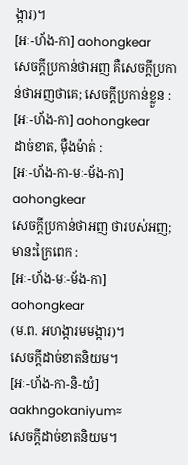ង្ការ)។
[អៈ-ហ័ង-កា] aohongkear
សេចក្ដីប្រកាន់ថាអញ គឺសេចក្ដីប្រកាន់ថាអញថាគេ; សេចក្ដីប្រកាន់ខ្លួន :
[អៈ-ហ័ង-កា] aohongkear
ដាច់ខាត, ម៉ឺងម៉ាត់ :
[អៈ-ហ័ង-កា-មៈ-ម័ង-កា] aohongkear
សេចក្ដីប្រកាន់ថាអញ ថារបស់អញ; មានះក្រៃពេក :
[អៈ-ហ័ង-មៈ-ម័ង-កា] aohongkear
(ម.ព. អហង្ការមមង្ការ)។
សេចក្ដីដាច់ខាតនិយម។
[អៈ-ហ័ង-កា-និ-យំ] aakhngokaniyum≈
សេចក្ដីដាច់ខាតនិយម។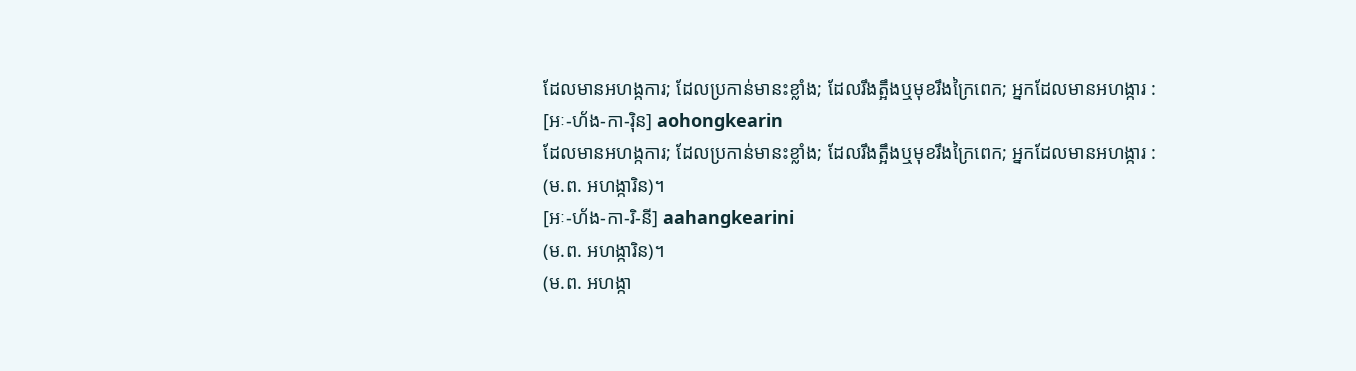ដែលមានអហង្កការ; ដែលប្រកាន់មានះខ្លាំង; ដែលរឹងត្អឹងឬមុខរឹងក្រៃពេក; អ្នកដែលមានអហង្ការ :
[អៈ-ហ័ង-កា-រ៉ិន] aohongkearin
ដែលមានអហង្កការ; ដែលប្រកាន់មានះខ្លាំង; ដែលរឹងត្អឹងឬមុខរឹងក្រៃពេក; អ្នកដែលមានអហង្ការ :
(ម.ព. អហង្ការិន)។
[អៈ-ហ័ង-កា-រិ-នី] aahangkearini
(ម.ព. អហង្ការិន)។
(ម.ព. អហង្កា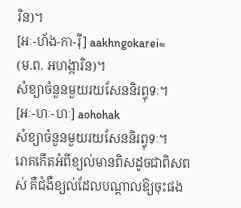រិន)។
[អៈ-ហ័ង-កា-រ៉ី] aakhngokarei≈
(ម.ព. អហង្ការិន)។
សំខ្យាចំនួនមួយរយសែននិរព្វុទៈ។
[អៈ-ហៈ-ហៈ] aohohak
សំខ្យាចំនួនមួយរយសែននិរព្វុទៈ។
រោគកើតអំពីខ្យល់មានពិសដូចជាពិសពស់ គឺជំងឺខ្យល់ដែលបណ្ដាលឱ្យចុះផង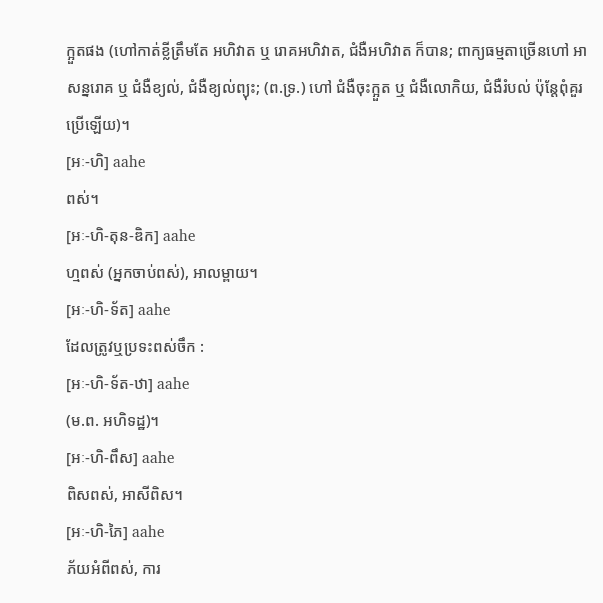ក្អួតផង (ហៅកាត់ខ្លីត្រឹមតែ អហិវាត ឬ រោគអហិវាត, ជំងឺអហិវាត ក៏បាន; ពាក្យធម្មតាច្រើនហៅ អាសន្នរោគ ឬ ជំងឺខ្យល់, ជំងឺខ្យល់ព្យុះ; (ព.ទ្រ.) ហៅ ជំងឺចុះក្អួត ឬ ជំងឺលោកិយ, ជំងឺរំបល់ ប៉ុន្តែពុំគួរប្រើឡើយ)។
[អៈ-ហិ] aahe
ពស់។
[អៈ-ហិ-តុន-ឌិក] aahe
ហ្មពស់ (អ្នកចាប់ពស់), អាលម្ពាយ។
[អៈ-ហិ-ទ័ត] aahe
ដែលត្រូវឬប្រទះពស់ចឹក :
[អៈ-ហិ-ទ័ត-ឋា] aahe
(ម.ព. អហិទដ្ឋ)។
[អៈ-ហិ-ពឹស] aahe
ពិសពស់, អាសីពិស។
[អៈ-ហិ-ភៃ] aahe
ភ័យអំពីពស់, ការ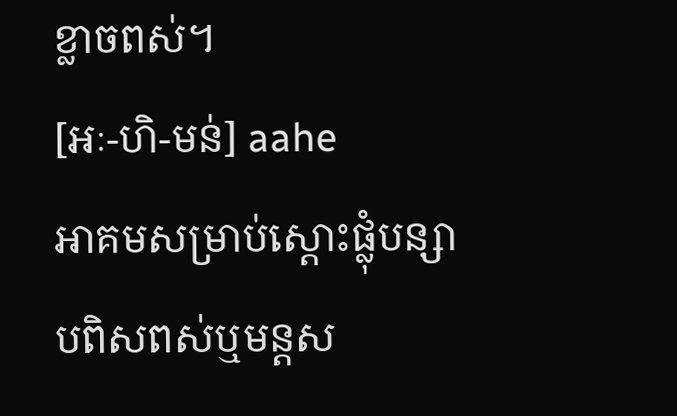ខ្លាចពស់។
[អៈ-ហិ-មន់] aahe
អាគមសម្រាប់ស្ដោះផ្លុំបន្សាបពិសពស់ឬមន្តស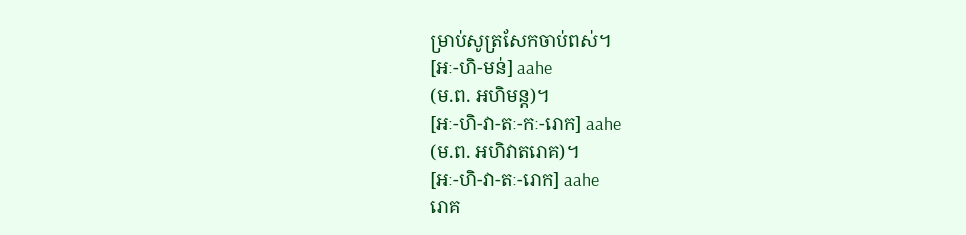ម្រាប់សូត្រសែកចាប់ពស់។
[អៈ-ហិ-មន់] aahe
(ម.ព. អហិមន្ត)។
[អៈ-ហិ-វា-តៈ-កៈ-រោក] aahe
(ម.ព. អហិវាតរោគ)។
[អៈ-ហិ-វា-តៈ-រោក] aahe
រោគ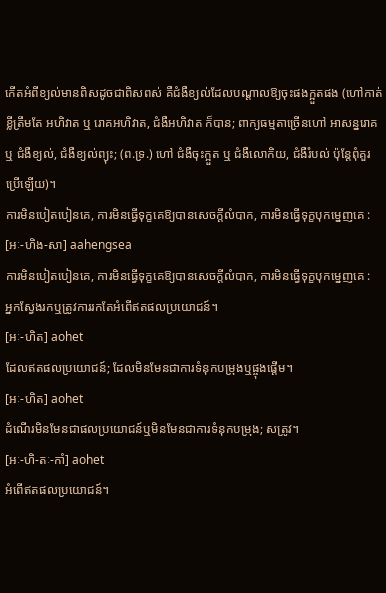កើតអំពីខ្យល់មានពិសដូចជាពិសពស់ គឺជំងឺខ្យល់ដែលបណ្ដាលឱ្យចុះផងក្អួតផង (ហៅកាត់ខ្លីត្រឹមតែ អហិវាត ឬ រោគអហិវាត, ជំងឺអហិវាត ក៏បាន; ពាក្យធម្មតាច្រើនហៅ អាសន្នរោគ ឬ ជំងឺខ្យល់, ជំងឺខ្យល់ព្យុះ; (ព.ទ្រ.) ហៅ ជំងឺចុះក្អួត ឬ ជំងឺលោកិយ, ជំងឺរំបល់ ប៉ុន្តែពុំគួរប្រើឡើយ)។
ការមិនបៀតបៀនគេ, ការមិនធ្វើទុក្ខគេឱ្យបានសេចក្ដីលំបាក, ការមិនធ្វើទុក្ខបុកម្នេញគេ :
[អៈ-ហិង-សា] aahengsea
ការមិនបៀតបៀនគេ, ការមិនធ្វើទុក្ខគេឱ្យបានសេចក្ដីលំបាក, ការមិនធ្វើទុក្ខបុកម្នេញគេ :
អ្នកស្វែងរកឬត្រូវការរកតែអំពើឥតផលប្រយោជន៍។
[អៈ-ហិត] aohet
ដែលឥតផលប្រយោជន៍; ដែលមិនមែនជាការទំនុកបម្រុងឬផ្ចុងផ្ដើម។
[អៈ-ហិត] aohet
ដំណើរមិនមែនជាផលប្រយោជន៍ឬមិនមែនជាការទំនុកបម្រុង; សត្រូវ។
[អៈ-ហិ-តៈ-កាំ] aohet
អំពើឥតផលប្រយោជន៍។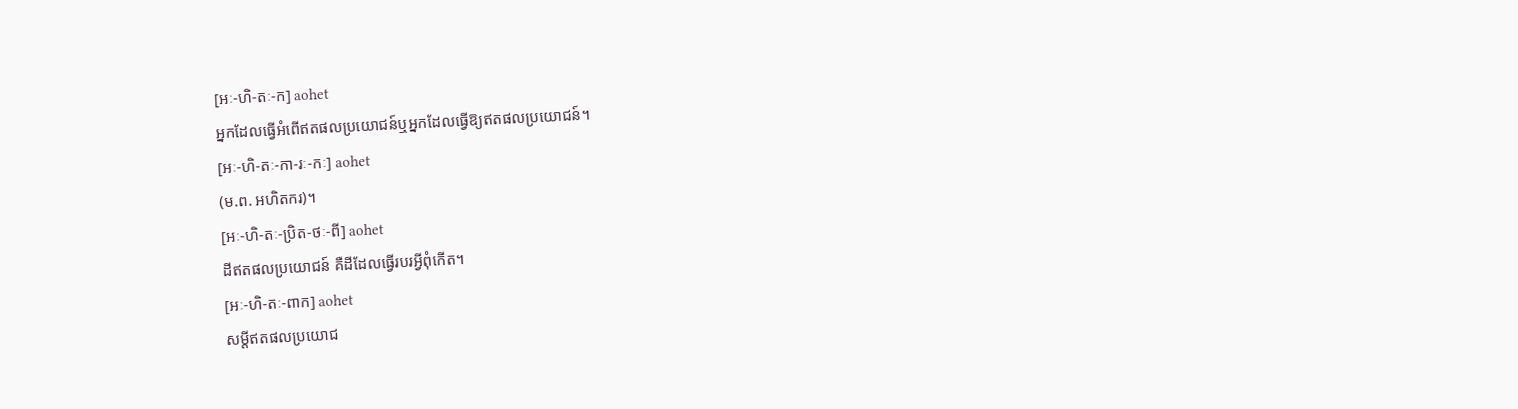[អៈ-ហិ-តៈ-ក] aohet
អ្នកដែលធ្វើអំពើឥតផលប្រយោជន៍ឬអ្នកដែលធ្វើឱ្យឥតផលប្រយោជន៍។
[អៈ-ហិ-តៈ-កា-រៈ-កៈ] aohet
(ម.ព. អហិតករ)។
[អៈ-ហិ-តៈ-ប្រិត-ថៈ-ពី] aohet
ដីឥតផលប្រយោជន៍ គឺដីដែលធ្វើរបរអ្វីពុំកើត។
[អៈ-ហិ-តៈ-ពាក] aohet
សម្ដីឥតផលប្រយោជ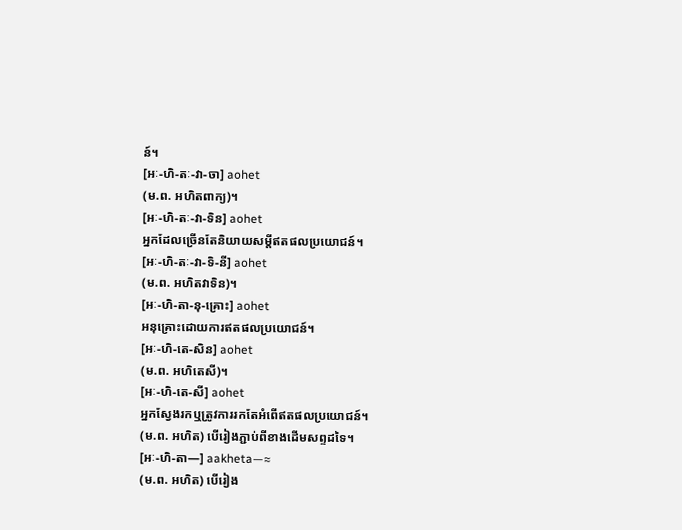ន៍។
[អៈ-ហិ-តៈ-វា-ចា] aohet
(ម.ព. អហិតពាក្យ)។
[អៈ-ហិ-តៈ-វា-ទិន] aohet
អ្នកដែលច្រើនតែនិយាយសម្ដីឥតផលប្រយោជន៍។
[អៈ-ហិ-តៈ-វា-ទិ-នី] aohet
(ម.ព. អហិតវាទិន)។
[អៈ-ហិ-តា-នុ-គ្រោះ] aohet
អនុគ្រោះដោយការឥតផលប្រយោជន៍។
[អៈ-ហិ-តេ-សិន] aohet
(ម.ព. អហិតេសី)។
[អៈ-ហិ-តេ-សី] aohet
អ្នកស្វែងរកឬត្រូវការរកតែអំពើឥតផលប្រយោជន៍។
(ម.ព. អហិត) បើរៀងភ្ជាប់ពីខាងដើមសព្ទដទៃ។
[អៈ-ហិ-តា—] aakheta—≈
(ម.ព. អហិត) បើរៀង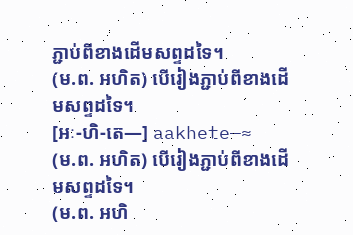ភ្ជាប់ពីខាងដើមសព្ទដទៃ។
(ម.ព. អហិត) បើរៀងភ្ជាប់ពីខាងដើមសព្ទដទៃ។
[អៈ-ហិ-តេ—] aakhete—≈
(ម.ព. អហិត) បើរៀងភ្ជាប់ពីខាងដើមសព្ទដទៃ។
(ម.ព. អហិ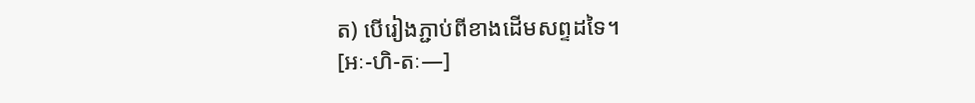ត) បើរៀងភ្ជាប់ពីខាងដើមសព្ទដទៃ។
[អៈ-ហិ-តៈ—]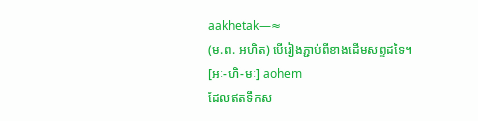aakhetak—≈
(ម.ព. អហិត) បើរៀងភ្ជាប់ពីខាងដើមសព្ទដទៃ។
[អៈ-ហិ-មៈ] aohem
ដែលឥតទឹកស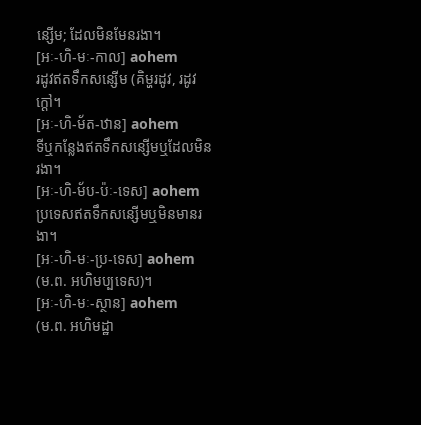ន្សើម; ដែលមិនមែនរងា។
[អៈ-ហិ-មៈ-កាល] aohem
រដូវឥតទឹកសន្សើម (គិម្ហរដូវ, រដូវក្ដៅ។
[អៈ-ហិ-ម័ត-ឋាន] aohem
ទីឬកន្លែងឥតទឹកសន្សើមឬដែលមិនរងា។
[អៈ-ហិ-ម័ប-ប៉ៈ-ទេស] aohem
ប្រទេសឥតទឹកសន្សើមឬមិនមានរងា។
[អៈ-ហិ-មៈ-ប្រ-ទេស] aohem
(ម.ព. អហិមប្បទេស)។
[អៈ-ហិ-មៈ-ស្ថាន] aohem
(ម.ព. អហិមដ្ឋា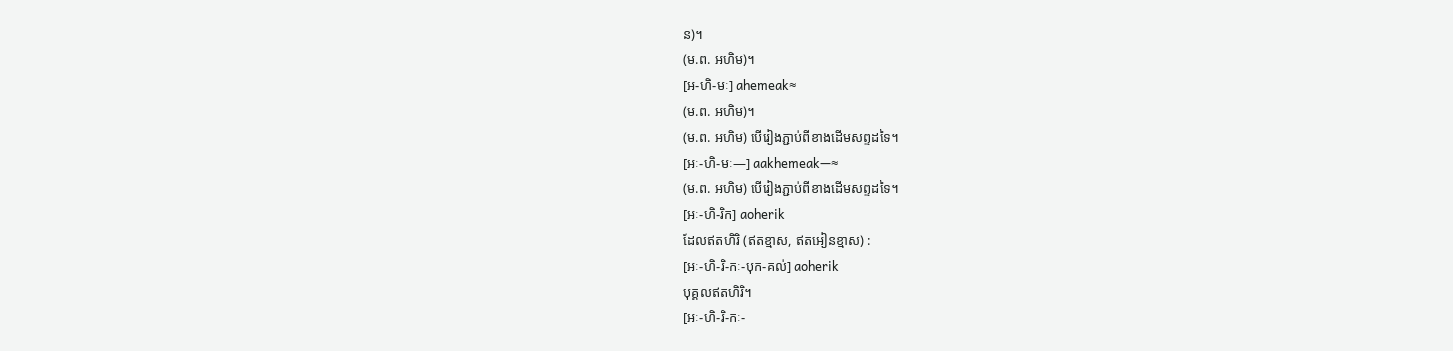ន)។
(ម.ព. អហិម)។
[អ-ហិ-មៈ] ahemeak≈
(ម.ព. អហិម)។
(ម.ព. អហិម) បើរៀងភ្ជាប់ពីខាងដើមសព្ទដទៃ។
[អៈ-ហិ-មៈ—] aakhemeak—≈
(ម.ព. អហិម) បើរៀងភ្ជាប់ពីខាងដើមសព្ទដទៃ។
[អៈ-ហិ-រិក] aoherik
ដែលឥតហិរិ (ឥតខ្មាស, ឥតអៀនខ្មាស) :
[អៈ-ហិ-រិ-កៈ-បុក-គល់] aoherik
បុគ្គលឥតហិរិ។
[អៈ-ហិ-រិ-កៈ-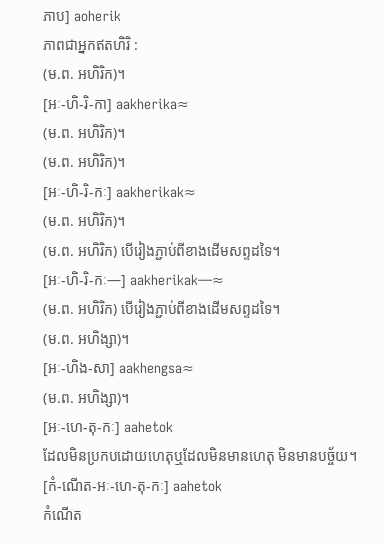ភាប] aoherik
ភាពជាអ្នកឥតហិរិ :
(ម.ព. អហិរិក)។
[អៈ-ហិ-រិ-កា] aakherika≈
(ម.ព. អហិរិក)។
(ម.ព. អហិរិក)។
[អៈ-ហិ-រិ-កៈ] aakherikak≈
(ម.ព. អហិរិក)។
(ម.ព. អហិរិក) បើរៀងភ្ជាប់ពីខាងដើមសព្ទដទៃ។
[អៈ-ហិ-រិ-កៈ—] aakherikak—≈
(ម.ព. អហិរិក) បើរៀងភ្ជាប់ពីខាងដើមសព្ទដទៃ។
(ម.ព. អហិង្សា)។
[អៈ-ហិង-សា] aakhengsa≈
(ម.ព. អហិង្សា)។
[អៈ-ហេ-តុ-កៈ] aahetok
ដែលមិនប្រកបដោយហេតុឬដែលមិនមានហេតុ មិនមានបច្ច័យ។
[កំ-ណើត-អៈ-ហេ-តុ-កៈ] aahetok
កំណើត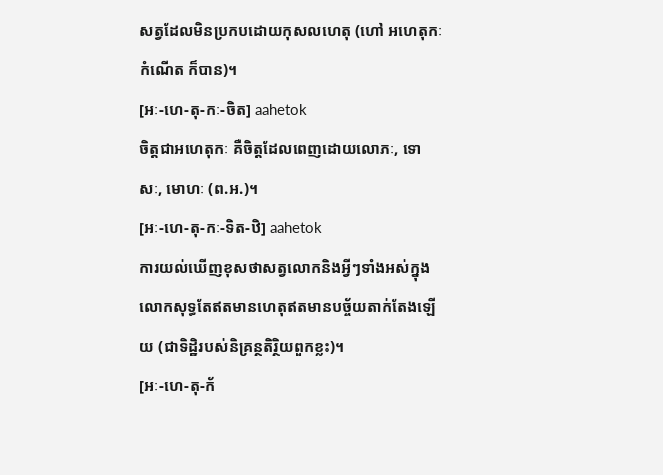សត្វដែលមិនប្រកបដោយកុសលហេតុ (ហៅ អហេតុកៈកំណើត ក៏បាន)។
[អៈ-ហេ-តុ-កៈ-ចិត] aahetok
ចិត្តជាអហេតុកៈ គឺចិត្តដែលពេញដោយលោភៈ, ទោសៈ, មោហៈ (ព.អ.)។
[អៈ-ហេ-តុ-កៈ-ទិត-ឋិ] aahetok
ការយល់ឃើញខុសថាសត្វលោកនិងអ្វីៗទាំងអស់ក្នុងលោកសុទ្ធតែឥតមានហេតុឥតមានបច្ច័យតាក់តែងឡើយ (ជាទិដ្ឋិរបស់និគ្រន្ថតិរ្ថិយពួកខ្លះ)។
[អៈ-ហេ-តុ-ក័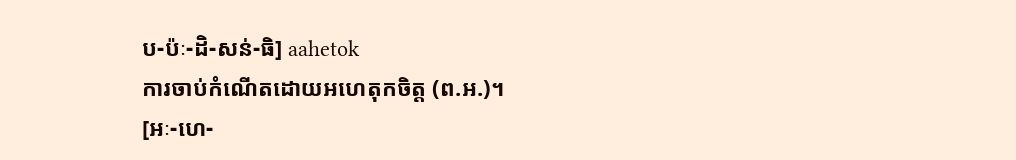ប-ប៉ៈ-ដិ-សន់-ធិ] aahetok
ការចាប់កំណើតដោយអហេតុកចិត្ត (ព.អ.)។
[អៈ-ហេ-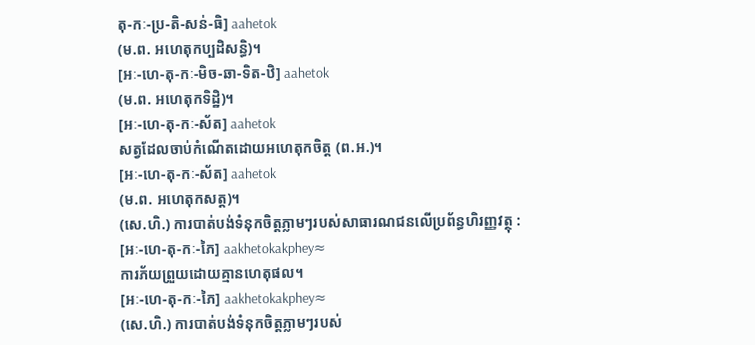តុ-កៈ-ប្រ-តិ-សន់-ធិ] aahetok
(ម.ព. អហេតុកប្បដិសន្ធិ)។
[អៈ-ហេ-តុ-កៈ-មិច-ឆា-ទិត-ឋិ] aahetok
(ម.ព. អហេតុកទិដ្ឋិ)។
[អៈ-ហេ-តុ-កៈ-ស័ត] aahetok
សត្វដែលចាប់កំណើតដោយអហេតុកចិត្ត (ព.អ.)។
[អៈ-ហេ-តុ-កៈ-ស័ត] aahetok
(ម.ព. អហេតុកសត្ត)។
(សេ.ហិ.) ការបាត់បង់ទំនុកចិត្តភ្លាមៗរបស់សាធារណជនលើប្រព័ន្ធហិរញ្ញវត្ថុ :
[អៈ-ហេ-តុ-កៈ-ភៃ] aakhetokakphey≈
ការភ័យព្រួយដោយគ្មានហេតុផល។
[អៈ-ហេ-តុ-កៈ-ភៃ] aakhetokakphey≈
(សេ.ហិ.) ការបាត់បង់ទំនុកចិត្តភ្លាមៗរបស់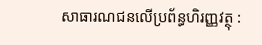សាធារណជនលើប្រព័ន្ធហិរញ្ញវត្ថុ :